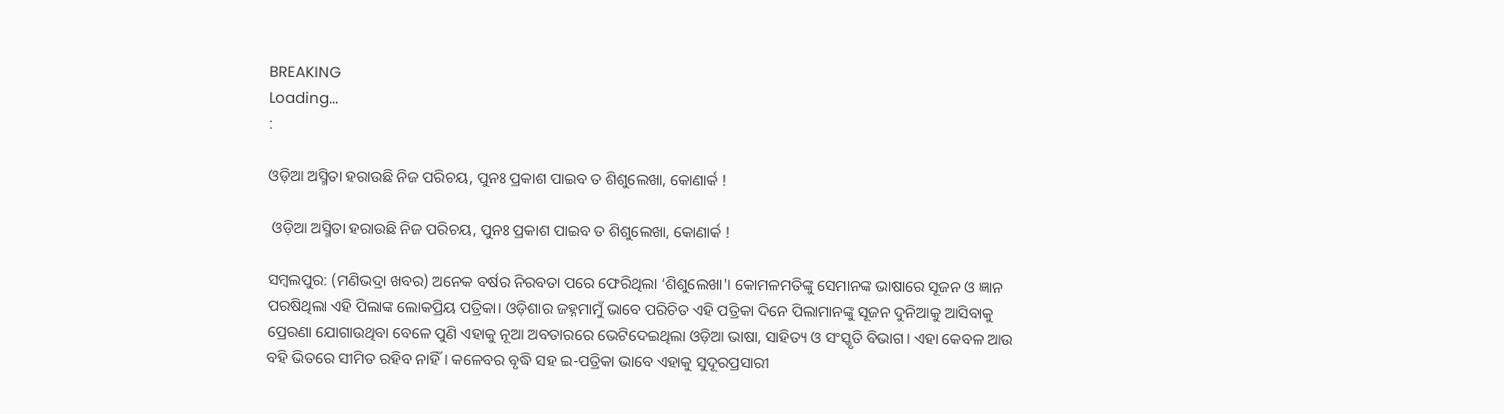BREAKING
Loading...
:

ଓଡ଼ିଆ ଅସ୍ମିତା ହରାଉଛି ନିଜ ପରିଚୟ, ପୁନଃ ପ୍ରକାଶ ପାଇବ ତ ଶିଶୁଲେଖା, କୋଣାର୍କ !

 ଓଡ଼ିଆ ଅସ୍ମିତା ହରାଉଛି ନିଜ ପରିଚୟ, ପୁନଃ ପ୍ରକାଶ ପାଇବ ତ ଶିଶୁଲେଖା, କୋଣାର୍କ !

ସମ୍ବଲପୁର: (ମଣିଭଦ୍ରା ଖବର) ଅନେକ ବର୍ଷର ନିରବତା ପରେ ଫେରିଥିଲା ‘ଶିଶୁଲେଖା'। କୋମଳମତିଙ୍କୁ ସେମାନଙ୍କ ଭାଷାରେ ସୂଜନ ଓ ଜ୍ଞାନ ପରଷିଥିଲା ଏହି ପିଲାଙ୍କ ଲୋକପ୍ରିୟ ପତ୍ରିକା। ଓଡ଼ିଶାର ଜହ୍ନମାମୁଁ ଭାବେ ପରିଚିତ ଏହି ପତ୍ରିକା ଦିନେ ପିଲାମାନଙ୍କୁ ସୂଜନ ଦୁନିଆକୁ ଆସିବାକୁ ପ୍ରେରଣା ଯୋଗାଉଥିବା ବେଳେ ପୁଣି ଏହାକୁ ନୂଆ ଅବତାରରେ ଭେଟିଦେଇଥିଲା ଓଡ଼ିଆ ଭାଷା, ସାହିତ୍ୟ ଓ ସଂସ୍କୃତି ବିଭାଗ। ଏହା କେବଳ ଆଉ ବ‌ହି ଭିତରେ ସୀମିତ ରହିବ ନାହିଁ। କଳେବର ବୃଦ୍ଧି ସହ ଇ-ପତ୍ରିକା ଭାବେ ଏହାକୁ ସୁଦୂରପ୍ରସାରୀ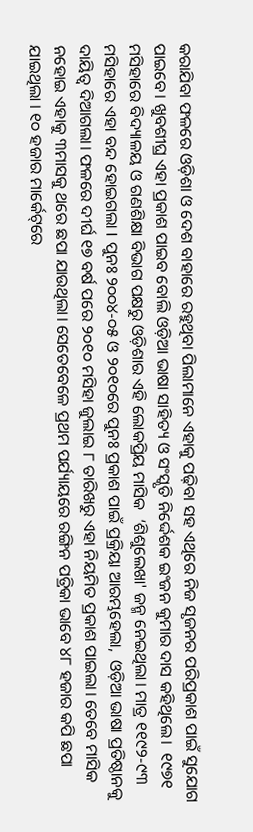କରାଯିବା ଫଳରେ ଓଡ଼ିଶା ଓ ଦେଶ ବାହାରେ ରହୁଥିବା ପିଲାମାନେ ଏହାକୁ ପଢ଼ିବା ସ‌ହ ଏଥିରେ ନିଜ ସୃଜନର ପରିପ୍ରକାଶ ପାଇଁ ସୁଯୋଗ ପାଇବେ। ଖୁବଶୀଘ୍ର ଏହା ପ୍ରକାଶ ପାଇବ ବୋଲି ଓଡ଼ିଆ ଭାଷା ସାହିତ୍ୟ ଓ ସଂସ୍କୃତି ନିର୍ଦ୍ଦେଶକ ଇଂଜନ କୁମାର ଦାସ କହିଥିଲେ।  ୧୯୭୧ ମସିହାରେ ବିଦ୍ୟାଳୟ ଓ ଗଣଶିକ୍ଷା ବିଭାଗ ପକ୍ଷରୁ ଓଡ଼ିଶାର ଏହି ଲୋକପ୍ରିୟ ମାସିକ  ‘ଶିଶୁଲେଖା' ଜନ୍ମ ନେଇଥିଲା। ମାତ୍ର ୧୧୯୨-୯୩ ମସିହାରେ ଏହା ବନ୍ଦ ହୋଇଗଲା I ପୁନଃ ୨୦୦୪-୦୫ ଓ ୨୦୧୦ରେ ପୁନଃ ପ୍ରକାଶ ପାଇଁ ପ୍ରକ୍ରିୟା ଆରମ୍ଭହେଲା,  ଓଡ଼ିଆ ଭାଷା ପ୍ରତିଷ୍ଠାନ‌କୁ ଦାୟିତ୍ବ ଦିଆଗଲା। ଫଳରେ ଦୀର୍ଘ ୧୭ ବର୍ଷ ପରେ ୨୦୧୦ ମସିହା ଜୁଲାଇ ୮ ତାରିଖରୁ ଏହା ନିୟମିତ ପ୍ରକାଶ ପାଇଲା। ତେବେ ମାସିକ ନହୋଇ ଏହାକୁ ୩ମାସକୁ ଥରେ ଛପା ଯାଉଥିଲା। ସେତେବେଳେ ପ୍ରଥମ ପର୍ଯ୍ୟାୟରେ ରଙ୍ଗିନ ପତ୍ରିକା ଭାବେ ୪୮ ହଜାର କପି ଛପା ଯାଇଥିଲା । ୧୦ ହଜାର ମାର୍କେଟ୍‌ରେ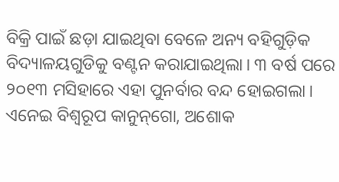ବିକ୍ରି ପାଇଁ ଛଡ଼ା ଯାଇଥିବା ବେଳେ ଅନ୍ୟ ବହିଗୁଡ଼ିକ ବିଦ୍ୟାଳୟଗୁଡିକୁ ବଣ୍ଟନ କରାଯାଇଥିଲା। ୩ ବର୍ଷ ପରେ ୨୦୧୩ ମସିହାରେ ଏହା ପୁନର୍ବାର ବନ୍ଦ ହୋଇଗଲା। ଏନେଇ ବିଶ୍ଵରୂପ କାନୁନ୍‌ଗୋ, ଅଶୋକ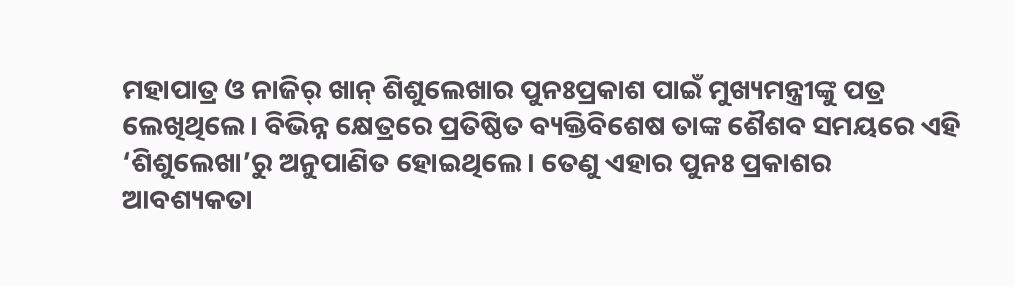ମହାପାତ୍ର ଓ ନାଜିର୍‌ ଖାନ୍ ଶିଶୁଲେଖାର ପୁନଃପ୍ରକାଶ ପାଇଁ ମୁଖ୍ୟମନ୍ତ୍ରୀଙ୍କୁ ପତ୍ର ଲେଖିଥିଲେ। ବିଭିନ୍ନ କ୍ଷେତ୍ରରେ ପ୍ରତିଷ୍ଠିତ ବ୍ୟକ୍ତିବିଶେଷ ତାଙ୍କ ଶୈଶବ ସମୟରେ ଏହି ‘ଶିଶୁଲେଖା’ରୁ ଅନୁପାଣିତ ହୋଇଥିଲେ। ତେଣୁ ଏହାର ପୁନଃ ପ୍ରକାଶର ଆବଶ୍ୟକତା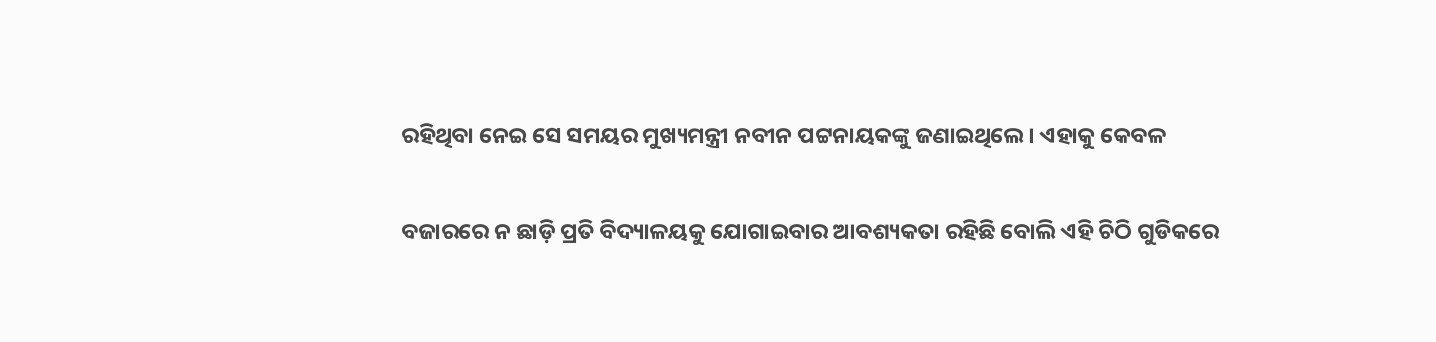ରହିଥିବା ନେଇ ସେ ସମୟର ମୁଖ୍ୟମନ୍ତ୍ରୀ ନବୀନ ପଟ୍ଟନାୟକଙ୍କୁ ଜଣାଇଥିଲେ। ଏହାକୁ କେବଳ

ବଜାରରେ ନ ଛାଡ଼ି ପ୍ରତି ବିଦ୍ୟାଳୟକୁ ଯୋଗାଇବାର ଆବଶ୍ୟକ‌ତା ରହିଛି ବୋଲି ଏହି ଚିଠି ଗୁଡିକରେ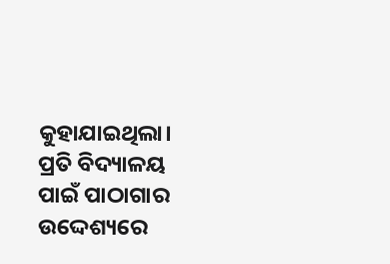କୁହାଯାଇଥିଲା। ପ୍ରତି ବିଦ୍ୟାଳୟ ପାଇଁ ପାଠାଗାର ଉଦ୍ଦେଶ୍ୟରେ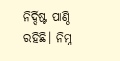ନିର୍ଦ୍ଦିଷ୍ଟ ପାଣ୍ଠି ରହିଛି। ନିମ୍ନ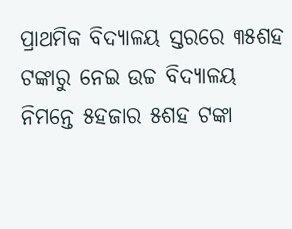ପ୍ରାଥମିକ ବିଦ୍ୟାଳୟ ସ୍ତରରେ ୩୫ଶହ ଟଙ୍କାରୁ ନେଇ ଉଚ୍ଚ ବିଦ୍ୟାଳୟ ନିମନ୍ତେ ୫ହଜାର ୫ଶହ ଟଙ୍କା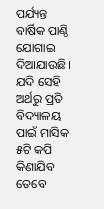ପର୍ଯ୍ୟନ୍ତ ବାର୍ଷିକ ପାଣ୍ଠି ଯୋଗାଇ ଦିଆଯାଉଛି। ଯଦି ସେହି ଅର୍ଥରୁ ପ୍ରତି ବିଦ୍ୟାଳୟ ପାଇଁ ମାସିକ ୫ଟି କପି କିଣାଯିବ ତେବେ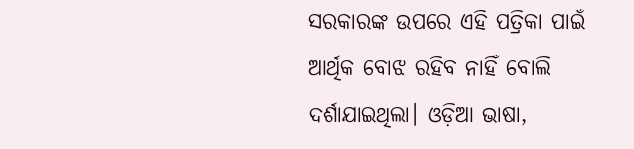ସରକାରଙ୍କ ଉପରେ ଏହି ପତ୍ରିକା ପାଇଁ ଆର୍ଥିକ ବୋଝ ରହିବ ନାହିଁ ବୋଲି ଦର୍ଶାଯାଇଥିଲା। ଓଡ଼ିଆ ଭାଷା,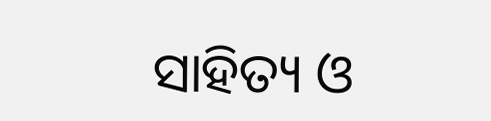ସାହିତ୍ୟ ଓ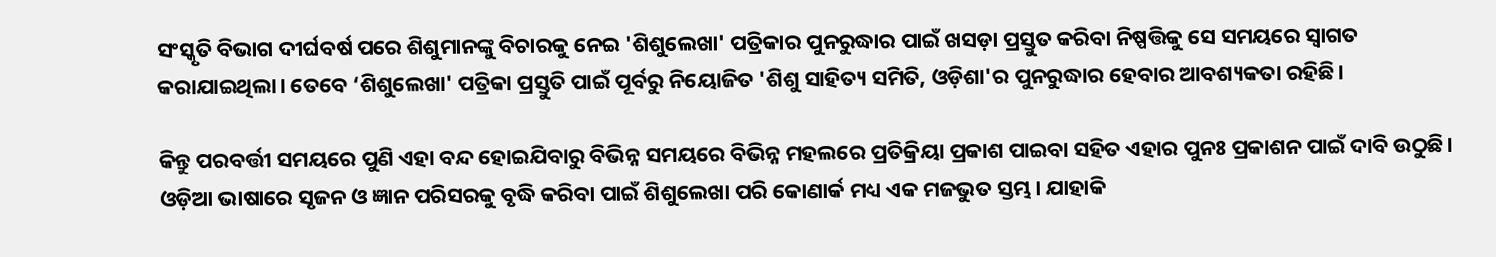ସଂସ୍କୃତି ବିଭାଗ ଦୀର୍ଘବର୍ଷ ପରେ ଶିଶୁମାନଙ୍କୁ ବିଚାରକୁ ନେଇ 'ଶିଶୁଲେଖା' ପତ୍ରିକାର ପୁନରୁଦ୍ଧାର ପାଇଁ ଖସଡ଼ା ପ୍ରସ୍ତୁତ କରିବା ନିଷ୍ପତ୍ତିକୁ ସେ ସମୟରେ ସ୍ବାଗତ କରାଯାଇଥିଲା। ତେବେ ‘ଶିଶୁଲେଖା' ପତ୍ରିକା ପ୍ରସ୍ତୁତି ପାଇଁ ପୂର୍ବରୁ ନିୟୋଜିତ 'ଶିଶୁ ସାହିତ୍ୟ ସମିତି, ଓଡ଼ିଶା'ର ପୁନରୁଦ୍ଧାର ହେବାର ଆବଶ୍ୟକ‌ତା ରହିଛି।

କିନ୍ତୁ ପରବର୍ତ୍ତୀ ସମୟରେ ପୁଣି ଏହା ବନ୍ଦ ହୋଇଯିବାରୁ ବିଭିନ୍ନ ସମୟରେ ବିଭିନ୍ନ ମହଲରେ ପ୍ରତିକ୍ରିୟା ପ୍ରକାଶ ପାଇବା ସହିତ ଏହାର ପୁନଃ ପ୍ରକାଶନ ପାଇଁ ଦାବି ଉଠୁଛି। ଓଡ଼ିଆ ଭାଷାରେ ସୃଜନ ଓ ଜ୍ଞାନ ପରିସରକୁ ବୃଦ୍ଧି କରିବା ପାଇଁ ଶିଶୁଲେଖା ପରି କୋଣାର୍କ ମଧ୍ୟ ଏକ ମଜଭୁତ ସ୍ତମ୍ଭ। ଯାହାକି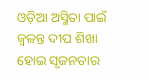ଓଡ଼ିଆ ଅସ୍ମିତା ପାଇଁ ଜ୍ୱଳନ୍ତ ଦୀପ ଶିଖା ହୋଇ ସୃଜନତାର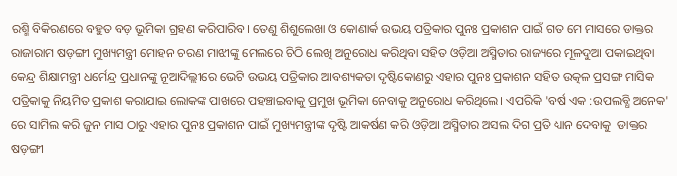ରଶ୍ମି ବିକିରଣରେ ବହୁତ ବଡ଼ ଭୂମିକା ଗ୍ରହଣ କରିପାରିବ। ତେଣୁ ଶିଶୁଲେଖା ଓ କୋଣାର୍କ ଉଭୟ ପତ୍ରିକାର ପୁନଃ ପ୍ରକାଶନ ପାଇଁ ଗତ ମେ ମାସରେ ଡାକ୍ତର ରାଜାରାମ ଷଡ଼ଙ୍ଗୀ ମୁଖ୍ୟମନ୍ତ୍ରୀ ମୋହନ ଚରଣ ମାଝୀଙ୍କୁ ମେଲରେ ଚିଠି ଲେଖି ଅନୁରୋଧ କରିଥିବା ସହିତ ଓଡ଼ିଆ ଅସ୍ମିତାର ରାଜ୍ୟରେ ମୂଳଦୁଆ ପକାଇଥିବା କେନ୍ଦ୍ର ଶିକ୍ଷାମନ୍ତ୍ରୀ ଧର୍ମେନ୍ଦ୍ର ପ୍ରଧାନଙ୍କୁ ନୂଆଦିଲ୍ଲୀରେ ଭେଟି ଉଭୟ ପତ୍ରିକାର ଆବଶ୍ୟକତା ଦୃଷ୍ଟିକୋଣରୁ ଏହାର ପୁନଃ ପ୍ରକାଶନ ସହିତ ଉତ୍କଳ ପ୍ରସଙ୍ଗ ମାସିକ ପତ୍ରିକାକୁ ନିୟମିତ ପ୍ରକାଶ କରାଯାଇ ଲୋକଙ୍କ ପାଖରେ ପହଞ୍ଚାଇବାକୁ ପ୍ରମୁଖ ଭୂମିକା ନେବାକୁ ଅନୁରୋଧ କରିଥିଲେ। ଏପରିକି 'ବର୍ଷ ଏକ :ଉପଲବ୍ଧି ଅନେକ' ରେ ସାମିଲ କରି ଜୁନ ମାସ ଠାରୁ ଏହାର ପୁନଃ ପ୍ରକାଶନ ପାଇଁ ମୁଖ୍ୟମନ୍ତ୍ରୀଙ୍କ ଦୃଷ୍ଟି ଆକର୍ଷଣ କରି ଓଡ଼ିଆ ଅସ୍ମିତାର ଅସଲ ଦିଗ ପ୍ରତି ଧ୍ୟାନ ଦେବାକୁ  ଡାକ୍ତର ଷଡ଼ଙ୍ଗୀ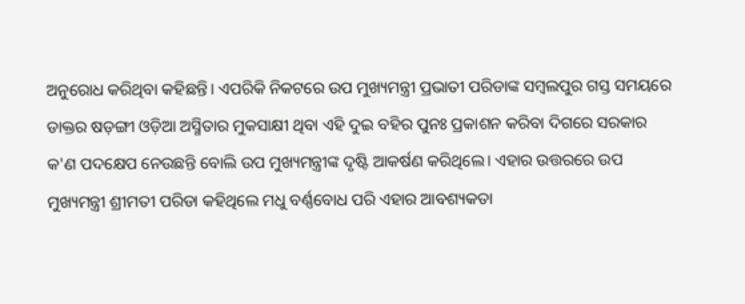ଅନୁରୋଧ କରିଥିବା କହିଛନ୍ତି। ଏପରିକି ନିକଟରେ ଉପ ମୁଖ୍ୟମନ୍ତ୍ରୀ ପ୍ରଭାତୀ ପରିଡାଙ୍କ ସମ୍ବଲପୁର ଗସ୍ତ ସମୟରେ ଡାକ୍ତର ଷଡ଼ଙ୍ଗୀ ଓଡ଼ିଆ ଅସ୍ମିତାର ମୁକସାକ୍ଷୀ ଥିବା ଏହି ଦୁଇ ବହିର ପୁନଃ ପ୍ରକାଶନ କରିବା ଦିଗରେ ସରକାର କ'ଣ ପଦକ୍ଷେପ ନେଉଛନ୍ତି ବୋଲି ଉପ ମୁଖ୍ୟମନ୍ତ୍ରୀଙ୍କ ଦୃଷ୍ଟି ଆକର୍ଷଣ କରିଥିଲେ। ଏହାର ଉତ୍ତରରେ ଉପ ମୁଖ୍ୟମନ୍ତ୍ରୀ ଶ୍ରୀମତୀ ପରିଡା କହିଥିଲେ ମଧୁ ବର୍ଣ୍ଣବୋଧ ପରି ଏହାର ଆବଶ୍ୟକତା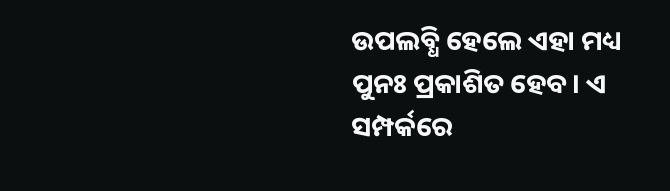ଉପଲବ୍ଧି ହେଲେ ଏହା ମଧ୍ୟ ପୁନଃ ପ୍ରକାଶିତ ହେବ। ଏ ସମ୍ପର୍କରେ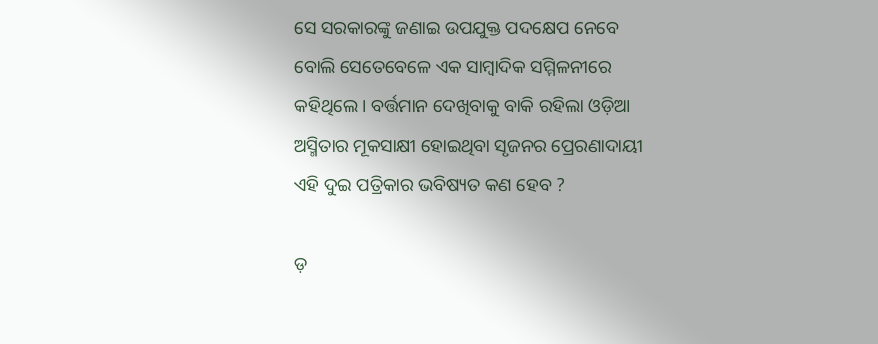ସେ ସରକାରଙ୍କୁ ଜଣାଇ ଉପଯୁକ୍ତ ପଦକ୍ଷେପ ନେବେ ବୋଲି ସେତେବେଳେ ଏକ ସାମ୍ବାଦିକ ସମ୍ମିଳନୀରେ କହିଥିଲେ। ବର୍ତ୍ତମାନ ଦେଖିବାକୁ ବାକି ରହିଲା ଓଡ଼ିଆ ଅସ୍ମିତାର ମୂକସାକ୍ଷୀ ହୋଇଥିବା ସୃଜନର ପ୍ରେରଣାଦାୟୀ ଏହି ଦୁଇ ପତ୍ରିକାର ଭବିଷ୍ୟତ କଣ ହେବ ?

ଡ଼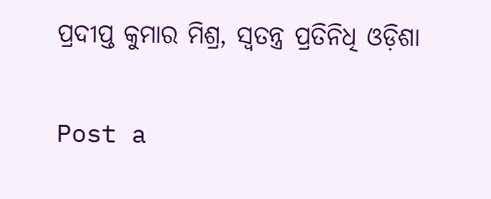ପ୍ରଦୀପ୍ତ କୁମାର ମିଶ୍ର, ସ୍ବତନ୍ତ୍ର ପ୍ରତିନିଧି ଓଡ଼ିଶା

Post a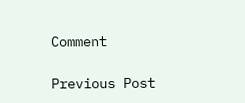Comment

Previous Post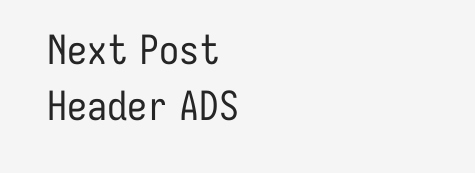Next Post
Header ADS